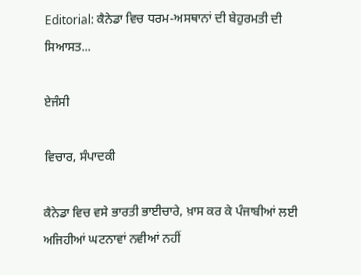Editorial: ਕੈਨੇਡਾ ਵਿਚ ਧਰਮ-ਅਸਥਾਨਾਂ ਦੀ ਬੇਹੁਰਮਤੀ ਦੀ ਸਿਆਸਤ...

ਏਜੰਸੀ

ਵਿਚਾਰ, ਸੰਪਾਦਕੀ

ਕੈਨੇਡਾ ਵਿਚ ਵਸੇ ਭਾਰਤੀ ਭਾਈਚਾਰੇ, ਖ਼ਾਸ ਕਰ ਕੇ ਪੰਜਾਬੀਆਂ ਲਈ ਅਜਿਹੀਆਂ ਘਟਨਾਵਾਂ ਨਵੀਆਂ ਨਹੀਂ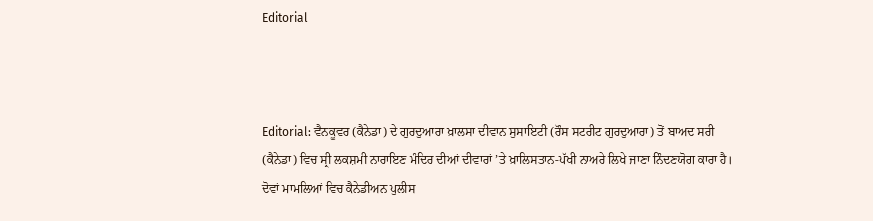Editorial



Editorial: ਵੈਨਕੂਵਰ (ਕੈਨੇਡਾ) ਦੇ ਗੁਰਦੁਆਰਾ ਖ਼ਾਲਸਾ ਦੀਵਾਨ ਸੁਸਾਇਟੀ (ਰੌਸ ਸਟਰੀਟ ਗੁਰਦੁਆਰਾ) ਤੋਂ ਬਾਅਦ ਸਰੀ (ਕੈਨੇਡਾ) ਵਿਚ ਸ੍ਰੀ ਲਕਸ਼ਮੀ ਨਾਰਾਇਣ ਮੰਦਿਰ ਦੀਆਂ ਦੀਵਾਰਾਂ ’ਤੇ ਖ਼ਾਲਿਸਤਾਨ-ਪੱਖੀ ਨਾਅਰੇ ਲਿਖੇ ਜਾਣਾ ਨਿੰਦਣਯੋਗ ਕਾਰਾ ਹੈ। ਦੋਵਾਂ ਮਾਮਲਿਆਂ ਵਿਚ ਕੈਨੇਡੀਅਨ ਪੁਲੀਸ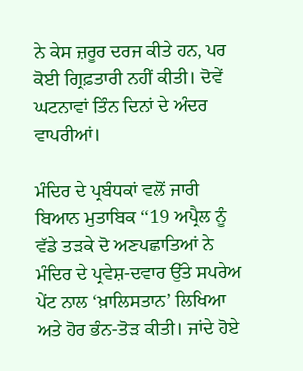ਨੇ ਕੇਸ ਜ਼ਰੂਰ ਦਰਜ ਕੀਤੇ ਹਨ, ਪਰ ਕੋਈ ਗ੍ਰਿਫ਼ਤਾਰੀ ਨਹੀਂ ਕੀਤੀ। ਦੋਵੇਂ ਘਟਨਾਵਾਂ ਤਿੰਨ ਦਿਨਾਂ ਦੇ ਅੰਦਰ ਵਾਪਰੀਆਂ।

ਮੰਦਿਰ ਦੇ ਪ੍ਰਬੰਧਕਾਂ ਵਲੋਂ ਜਾਰੀ ਬਿਆਨ ਮੁਤਾਬਿਕ ‘‘19 ਅਪ੍ਰੈਲ ਨੂੰ ਵੱਡੇ ਤੜਕੇ ਦੋ ਅਣਪਛਾਤਿਆਂ ਨੇ ਮੰਦਿਰ ਦੇ ਪ੍ਰਵੇਸ਼-ਦਵਾਰ ਉੱਤੇ ਸਪਰੇਅ ਪੇਂਟ ਨਾਲ ‘ਖ਼ਾਲਿਸਤਾਨ’ ਲਿਖਿਆ ਅਤੇ ਹੋਰ ਭੰਨ-ਤੋੜ ਕੀਤੀ। ਜਾਂਦੇ ਹੋਏ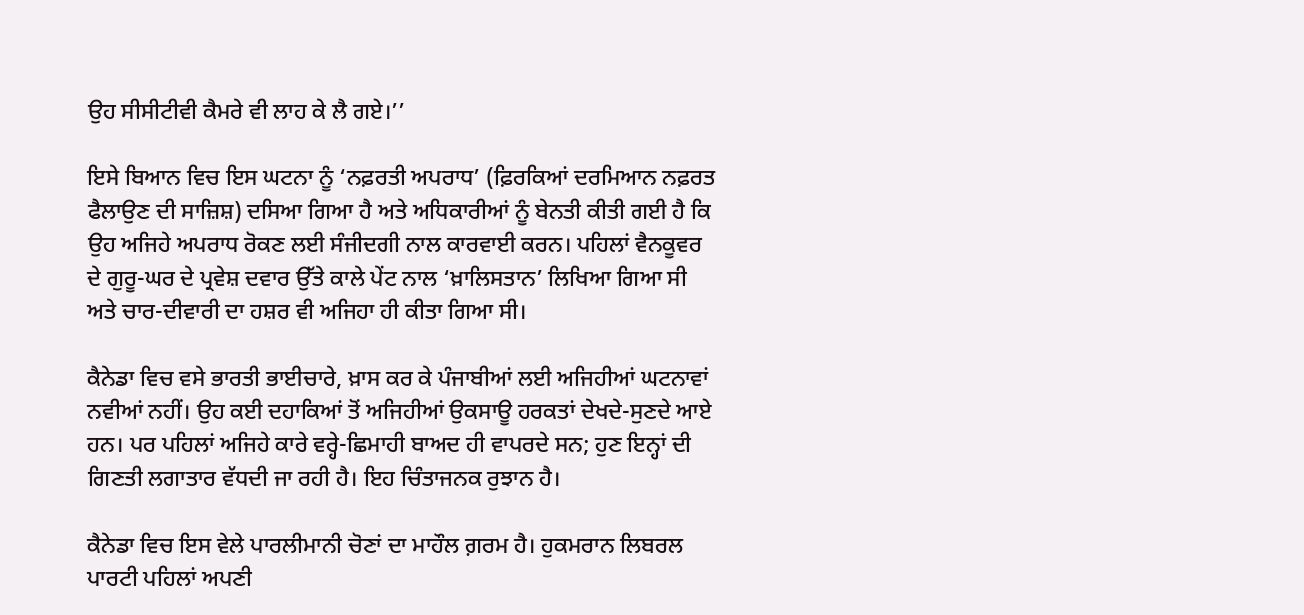ਉਹ ਸੀਸੀਟੀਵੀ ਕੈਮਰੇ ਵੀ ਲਾਹ ਕੇ ਲੈ ਗਏ।’’

ਇਸੇ ਬਿਆਨ ਵਿਚ ਇਸ ਘਟਨਾ ਨੂੰ ‘ਨਫ਼ਰਤੀ ਅਪਰਾਧ’ (ਫ਼ਿਰਕਿਆਂ ਦਰਮਿਆਨ ਨਫ਼ਰਤ ਫੈਲਾਉਣ ਦੀ ਸਾਜ਼ਿਸ਼) ਦਸਿਆ ਗਿਆ ਹੈ ਅਤੇ ਅਧਿਕਾਰੀਆਂ ਨੂੰ ਬੇਨਤੀ ਕੀਤੀ ਗਈ ਹੈ ਕਿ ਉਹ ਅਜਿਹੇ ਅਪਰਾਧ ਰੋਕਣ ਲਈ ਸੰਜੀਦਗੀ ਨਾਲ ਕਾਰਵਾਈ ਕਰਨ। ਪਹਿਲਾਂ ਵੈਨਕੂਵਰ ਦੇ ਗੁਰੂ-ਘਰ ਦੇ ਪ੍ਰਵੇਸ਼ ਦਵਾਰ ਉੱਤੇ ਕਾਲੇ ਪੇਂਟ ਨਾਲ ‘ਖ਼ਾਲਿਸਤਾਨ’ ਲਿਖਿਆ ਗਿਆ ਸੀ ਅਤੇ ਚਾਰ-ਦੀਵਾਰੀ ਦਾ ਹਸ਼ਰ ਵੀ ਅਜਿਹਾ ਹੀ ਕੀਤਾ ਗਿਆ ਸੀ।

ਕੈਨੇਡਾ ਵਿਚ ਵਸੇ ਭਾਰਤੀ ਭਾਈਚਾਰੇ, ਖ਼ਾਸ ਕਰ ਕੇ ਪੰਜਾਬੀਆਂ ਲਈ ਅਜਿਹੀਆਂ ਘਟਨਾਵਾਂ ਨਵੀਆਂ ਨਹੀਂ। ਉਹ ਕਈ ਦਹਾਕਿਆਂ ਤੋਂ ਅਜਿਹੀਆਂ ਉਕਸਾਊ ਹਰਕਤਾਂ ਦੇਖਦੇ-ਸੁਣਦੇ ਆਏ ਹਨ। ਪਰ ਪਹਿਲਾਂ ਅਜਿਹੇ ਕਾਰੇ ਵਰ੍ਹੇ-ਛਿਮਾਹੀ ਬਾਅਦ ਹੀ ਵਾਪਰਦੇ ਸਨ; ਹੁਣ ਇਨ੍ਹਾਂ ਦੀ ਗਿਣਤੀ ਲਗਾਤਾਰ ਵੱਧਦੀ ਜਾ ਰਹੀ ਹੈ। ਇਹ ਚਿੰਤਾਜਨਕ ਰੁਝਾਨ ਹੈ।

ਕੈਨੇਡਾ ਵਿਚ ਇਸ ਵੇਲੇ ਪਾਰਲੀਮਾਨੀ ਚੋਣਾਂ ਦਾ ਮਾਹੌਲ ਗ਼ਰਮ ਹੈ। ਹੁਕਮਰਾਨ ਲਿਬਰਲ ਪਾਰਟੀ ਪਹਿਲਾਂ ਅਪਣੀ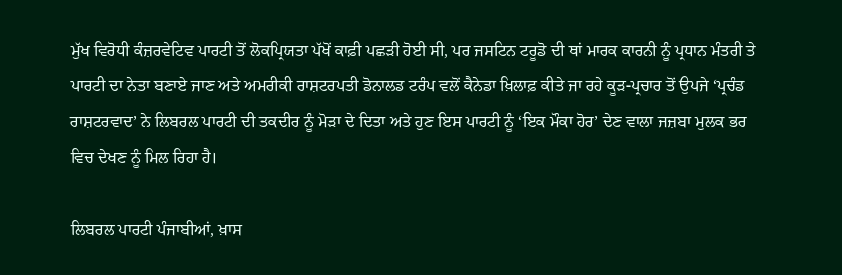ਮੁੱਖ ਵਿਰੋਧੀ ਕੰਜ਼ਰਵੇਟਿਵ ਪਾਰਟੀ ਤੋਂ ਲੋਕਪ੍ਰਿਯਤਾ ਪੱਖੋਂ ਕਾਫ਼ੀ ਪਛੜੀ ਹੋਈ ਸੀ, ਪਰ ਜਸਟਿਨ ਟਰੂਡੋ ਦੀ ਥਾਂ ਮਾਰਕ ਕਾਰਨੀ ਨੂੰ ਪ੍ਰਧਾਨ ਮੰਤਰੀ ਤੇ ਪਾਰਟੀ ਦਾ ਨੇਤਾ ਬਣਾਏ ਜਾਣ ਅਤੇ ਅਮਰੀਕੀ ਰਾਸ਼ਟਰਪਤੀ ਡੋਨਾਲਡ ਟਰੰਪ ਵਲੋਂ ਕੈਨੇਡਾ ਖ਼ਿਲਾਫ਼ ਕੀਤੇ ਜਾ ਰਹੇ ਕੂੜ-ਪ੍ਰਚਾਰ ਤੋਂ ਉਪਜੇ ‘ਪ੍ਰਚੰਡ ਰਾਸ਼ਟਰਵਾਦ’ ਨੇ ਲਿਬਰਲ ਪਾਰਟੀ ਦੀ ਤਕਦੀਰ ਨੂੰ ਮੋੜਾ ਦੇ ਦਿਤਾ ਅਤੇ ਹੁਣ ਇਸ ਪਾਰਟੀ ਨੂੰ ‘ਇਕ ਮੌਕਾ ਹੋਰ’ ਦੇਣ ਵਾਲਾ ਜਜ਼ਬਾ ਮੁਲਕ ਭਰ ਵਿਚ ਦੇਖਣ ਨੂੰ ਮਿਲ ਰਿਹਾ ਹੈ।

ਲਿਬਰਲ ਪਾਰਟੀ ਪੰਜਾਬੀਆਂ, ਖ਼ਾਸ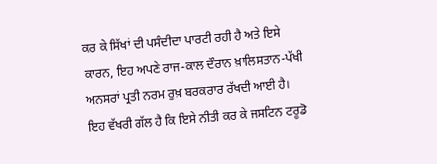ਕਰ ਕੇ ਸਿੱਖਾਂ ਦੀ ਪਸੰਦੀਦਾ ਪਾਰਟੀ ਰਹੀ ਹੈ ਅਤੇ ਇਸੇ ਕਾਰਨ, ਇਹ ਅਪਣੇ ਰਾਜ-ਕਾਲ ਦੌਰਾਨ ਖ਼ਾਲਿਸਤਾਨ-ਪੱਖੀ ਅਨਸਰਾਂ ਪ੍ਰਤੀ ਨਰਮ ਰੁਖ਼ ਬਰਕਰਾਰ ਰੱਖਦੀ ਆਈ ਹੈ। ਇਹ ਵੱਖਰੀ ਗੱਲ ਹੈ ਕਿ ਇਸੇ ਨੀਤੀ ਕਰ ਕੇ ਜਸਟਿਨ ਟਰੂਡੋ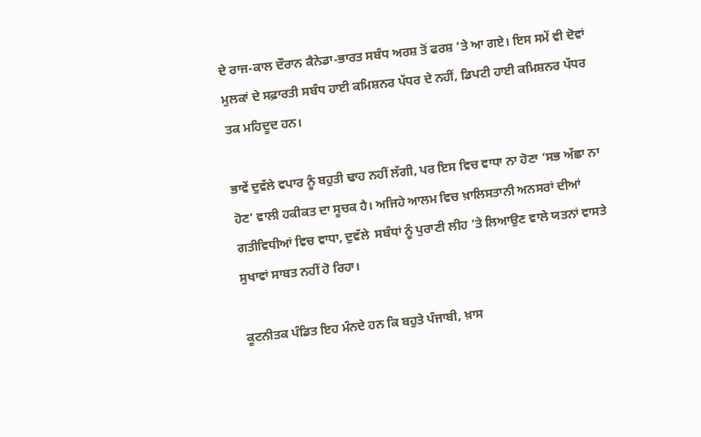ਦੇ ਰਾਜ-ਕਾਲ ਦੌਰਾਨ ਕੈਨੇਡਾ-ਭਾਰਤ ਸਬੰਧ ਅਰਸ਼ ਤੋਂ ਫਰਸ਼ ’ਤੇ ਆ ਗਏ। ਇਸ ਸਮੇਂ ਵੀ ਦੋਵਾਂ ਮੁਲਕਾਂ ਦੇ ਸਫ਼ਾਰਤੀ ਸਬੰਧ ਹਾਈ ਕਮਿਸ਼ਨਰ ਪੱਧਰ ਦੇ ਨਹੀਂ, ਡਿਪਟੀ ਹਾਈ ਕਮਿਸ਼ਨਰ ਪੱਧਰ ਤਕ ਮਹਿਦੂਦ ਹਨ।

ਭਾਵੇਂ ਦੁਵੱਲੇ ਵਪਾਰ ਨੂੰ ਬਹੁਤੀ ਢਾਹ ਨਹੀਂ ਲੱਗੀ, ਪਰ ਇਸ ਵਿਚ ਵਾਧਾ ਨਾ ਹੋਣਾ ‘ਸਭ ਅੱਛਾ ਨਾ ਹੋਣ’ ਵਾਲੀ ਹਕੀਕਤ ਦਾ ਸੂਚਕ ਹੈ। ਅਜਿਹੇ ਆਲਮ ਵਿਚ ਖ਼ਾਲਿਸਤਾਨੀ ਅਨਸਰਾਂ ਦੀਆਂ ਗਤੀਵਿਧੀਆਂ ਵਿਚ ਵਾਧਾ, ਦੁਵੱਲੇ  ਸਬੰਧਾਂ ਨੂੰ ਪੁਰਾਣੀ ਲੀਹ ’ਤੇ ਲਿਆਉਣ ਵਾਲੇ ਯਤਨਾਂ ਵਾਸਤੇ ਸੁਖਾਵਾਂ ਸਾਬਤ ਨਹੀਂ ਹੋ ਰਿਹਾ।

ਕੂਟਨੀਤਕ ਪੰਡਿਤ ਇਹ ਮੰਨਦੇ ਹਨ ਕਿ ਬਹੁਤੇ ਪੰਜਾਬੀ, ਖ਼ਾਸ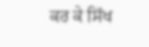ਕਰ ਕੇ ਸਿੱਖ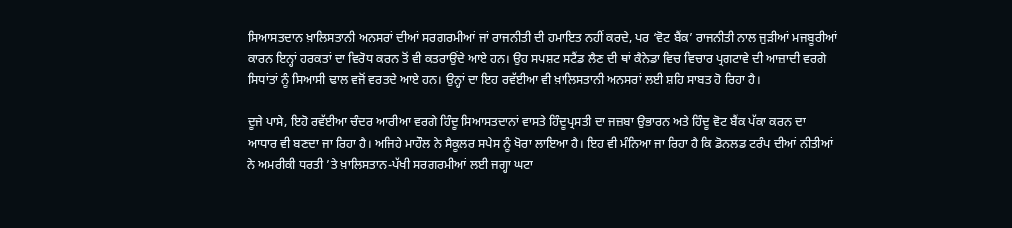ਸਿਆਸਤਦਾਨ ਖ਼ਾਲਿਸਤਾਨੀ ਅਨਸਰਾਂ ਦੀਆਂ ਸਰਗਰਮੀਆਂ ਜਾਂ ਰਾਜਨੀਤੀ ਦੀ ਹਮਾਇਤ ਨਹੀਂ ਕਰਦੇ, ਪਰ ‘ਵੋਟ ਬੈਂਕ’ ਰਾਜਨੀਤੀ ਨਾਲ ਜੁੜੀਆਂ ਮਜਬੂਰੀਆਂ ਕਾਰਨ ਇਨ੍ਹਾਂ ਹਰਕਤਾਂ ਦਾ ਵਿਰੋਧ ਕਰਨ ਤੋਂ ਵੀ ਕਤਰਾਉਂਦੇ ਆਏ ਹਨ। ਉਹ ਸਪਸ਼ਟ ਸਟੈਂਡ ਲੈਣ ਦੀ ਥਾਂ ਕੈਨੇਡਾ ਵਿਚ ਵਿਚਾਰ ਪ੍ਰਗਟਾਵੇ ਦੀ ਆਜ਼ਾਦੀ ਵਰਗੇ ਸਿਧਾਂਤਾਂ ਨੂੰ ਸਿਆਸੀ ਢਾਲ ਵਜੋਂ ਵਰਤਦੇ ਆਏ ਹਨ। ਉਨ੍ਹਾਂ ਦਾ ਇਹ ਰਵੱਈਆ ਵੀ ਖ਼ਾਲਿਸਤਾਨੀ ਅਨਸਰਾਂ ਲਈ ਸ਼ਹਿ ਸਾਬਤ ਹੋ ਰਿਹਾ ਹੈ।

ਦੂਜੇ ਪਾਸੇ, ਇਹੋ ਰਵੱਈਆ ਚੰਦਰ ਆਰੀਆ ਵਰਗੇ ਹਿੰਦੂ ਸਿਆਸਤਦਾਨਾਂ ਵਾਸਤੇ ਹਿੰਦੂਪ੍ਰਸਤੀ ਦਾ ਜਜ਼ਬਾ ਉਭਾਰਨ ਅਤੇ ਹਿੰਦੂ ਵੋਟ ਬੈਂਕ ਪੱਕਾ ਕਰਨ ਦਾ ਆਧਾਰ ਵੀ ਬਣਦਾ ਜਾ ਰਿਹਾ ਹੈ। ਅਜਿਹੇ ਮਾਹੌਲ ਨੇ ਸੈਕੂਲਰ ਸਪੇਸ ਨੂੰ ਖੋਰਾ ਲਾਇਆ ਹੈ। ਇਹ ਵੀ ਮੰਨਿਆ ਜਾ ਰਿਹਾ ਹੈ ਕਿ ਡੋਨਲਡ ਟਰੰਪ ਦੀਆਂ ਨੀਤੀਆਂ ਨੇ ਅਮਰੀਕੀ ਧਰਤੀ ’ਤੇ ਖ਼ਾਲਿਸਤਾਨ-ਪੱਖੀ ਸਰਗਰਮੀਆਂ ਲਈ ਜਗ੍ਹਾ ਘਟਾ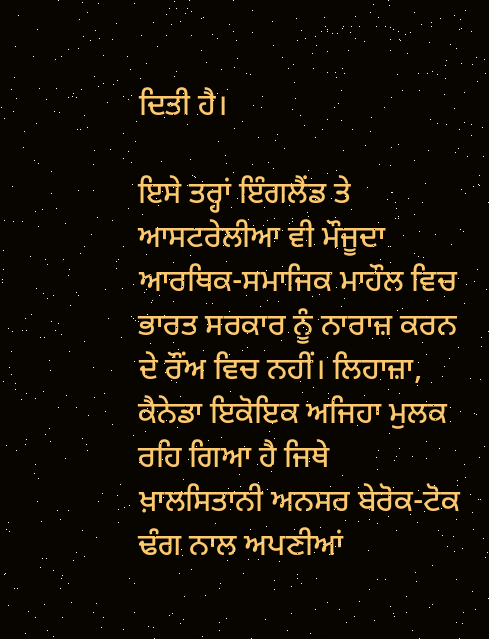ਦਿਤੀ ਹੈ।

ਇਸੇ ਤਰ੍ਹਾਂ ਇੰਗਲੈਂਡ ਤੇ ਆਸਟਰੇਲੀਆ ਵੀ ਮੌਜੂਦਾ ਆਰਥਿਕ-ਸਮਾਜਿਕ ਮਾਹੌਲ ਵਿਚ ਭਾਰਤ ਸਰਕਾਰ ਨੂੰ ਨਾਰਾਜ਼ ਕਰਨ ਦੇ ਰੌਂਅ ਵਿਚ ਨਹੀਂ। ਲਿਹਾਜ਼ਾ, ਕੈਨੇਡਾ ਇਕੋਇਕ ਅਜਿਹਾ ਮੁਲਕ ਰਹਿ ਗਿਆ ਹੈ ਜਿਥੇ ਖ਼ਾਲਸਿਤਾਨੀ ਅਨਸਰ ਬੇਰੋਕ-ਟੋਕ ਢੰਗ ਨਾਲ ਅਪਣੀਆਂ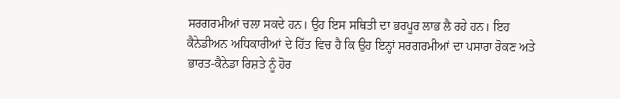ਸਰਗਰਮੀਆਂ ਚਲਾ ਸਕਦੇ ਹਨ। ਉਹ ਇਸ ਸਥਿਤੀ ਦਾ ਭਰਪੂਰ ਲਾਭ ਲੈ ਰਹੇ ਹਨ। ਇਹ ਕੈਨੇਡੀਅਨ ਅਧਿਕਾਰੀਆਂ ਦੇ ਹਿੱਤ ਵਿਚ ਹੈ ਕਿ ਉਹ ਇਨ੍ਹਾਂ ਸਰਗਰਮੀਆਂ ਦਾ ਪਸਾਰਾ ਰੋਕਣ ਅਤੇ ਭਾਰਤ-ਕੈਨੇਡਾ ਰਿਸ਼ਤੇ ਨੂੰ ਹੋਰ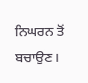ਨਿਘਰਨ ਤੋਂ ਬਚਾਉਣ।